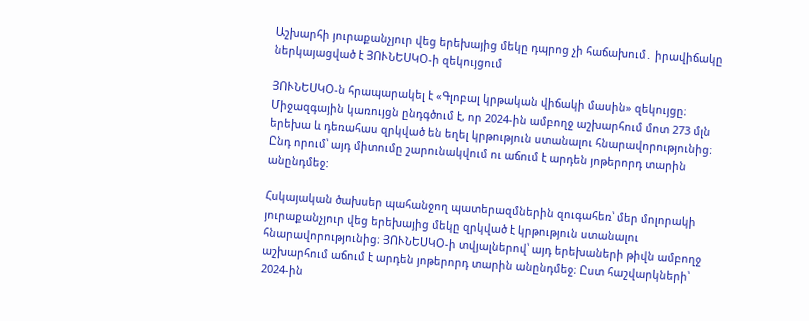Աշխարհի յուրաքանչյուր վեց երեխայից մեկը դպրոց չի հաճախում․ իրավիճակը ներկայացված է ՅՈՒՆԵՍԿՕ-ի զեկույցում

ՅՈՒՆԵՍԿՕ-ն հրապարակել է «Գլոբալ կրթական վիճակի մասին» զեկույցը։ Միջազգային կառույցն ընդգծում է, որ 2024-ին ամբողջ աշխարհում մոտ 273 մլն երեխա և դեռահաս զրկված են եղել կրթություն ստանալու հնարավորությունից։ Ընդ որում՝ այդ միտումը շարունակվում ու աճում է արդեն յոթերորդ տարին անընդմեջ:

Հսկայական ծախսեր պահանջող պատերազմներին զուգահեռ՝ մեր մոլորակի յուրաքանչյուր վեց երեխայից մեկը զրկված է կրթություն ստանալու հնարավորությունից։ ՅՈՒՆԵՍԿՕ-ի տվյալներով՝ այդ երեխաների թիվն ամբողջ աշխարհում աճում է արդեն յոթերորդ տարին անընդմեջ։ Ըստ հաշվարկների՝ 2024-ին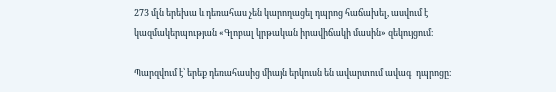273 մլն երեխա և դեռահաս չեն կարողացել դպրոց հաճախել, ասվում է կազմակերպության «Գլոբալ կրթական իրավիճակի մասին» զեկույցում։

Պարզվում է՝ երեք դեռահասից միայն երկուսն են ավարտում ավագ  դպրոցը։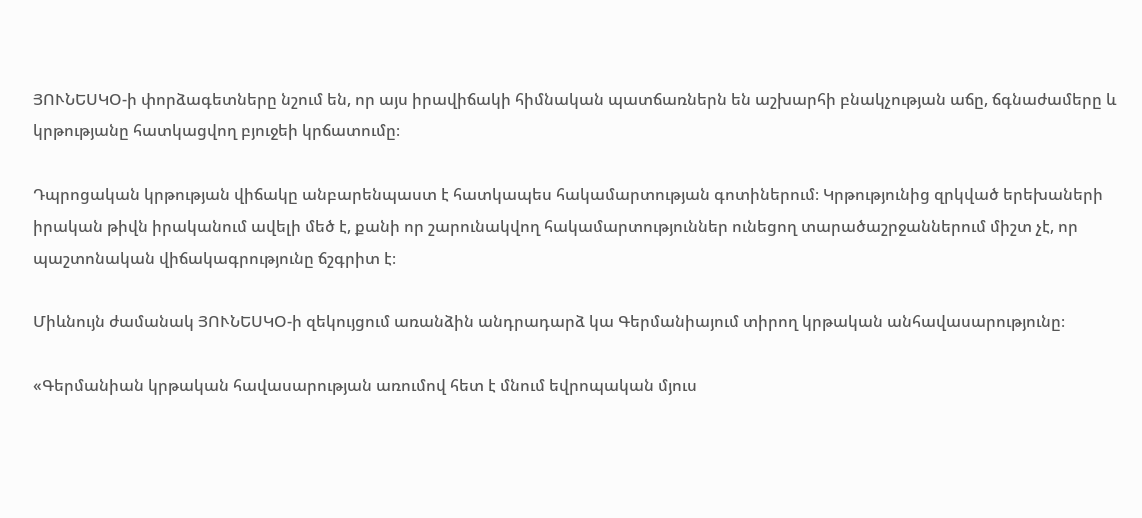ՅՈՒՆԵՍԿՕ-ի փորձագետները նշում են, որ այս իրավիճակի հիմնական պատճառներն են աշխարհի բնակչության աճը, ճգնաժամերը և կրթությանը հատկացվող բյուջեի կրճատումը։

Դպրոցական կրթության վիճակը անբարենպաստ է հատկապես հակամարտության գոտիներում։ Կրթությունից զրկված երեխաների իրական թիվն իրականում ավելի մեծ է, քանի որ շարունակվող հակամարտություններ ունեցող տարածաշրջաններում միշտ չէ, որ պաշտոնական վիճակագրությունը ճշգրիտ է։

Միևնույն ժամանակ ՅՈՒՆԵՍԿՕ-ի զեկույցում առանձին անդրադարձ կա Գերմանիայում տիրող կրթական անհավասարությունը։

«Գերմանիան կրթական հավասարության առումով հետ է մնում եվրոպական մյուս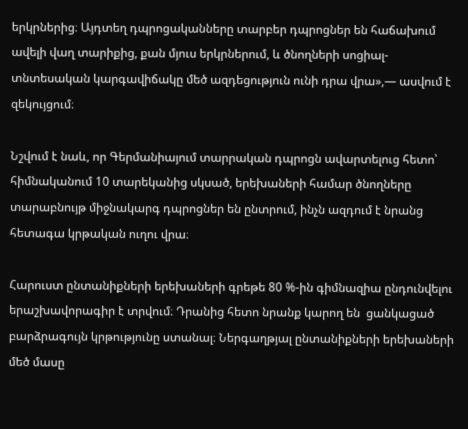երկրներից։ Այդտեղ դպրոցականները տարբեր դպրոցներ են հաճախում ավելի վաղ տարիքից, քան մյուս երկրներում, և ծնողների սոցիալ-տնտեսական կարգավիճակը մեծ ազդեցություն ունի դրա վրա»,— ասվում է զեկույցում։

Նշվում է նաև, որ Գերմանիայում տարրական դպրոցն ավարտելուց հետո՝ հիմնականում 10 տարեկանից սկսած, երեխաների համար ծնողները տարաբնույթ միջնակարգ դպրոցներ են ընտրում, ինչն ազդում է նրանց հետագա կրթական ուղու վրա։

Հարուստ ընտանիքների երեխաների գրեթե 80 %-ին գիմնազիա ընդունվելու երաշխավորագիր է տրվում։ Դրանից հետո նրանք կարող են  ցանկացած բարձրագույն կրթությունը ստանալ։ Ներգաղթյալ ընտանիքների երեխաների մեծ մասը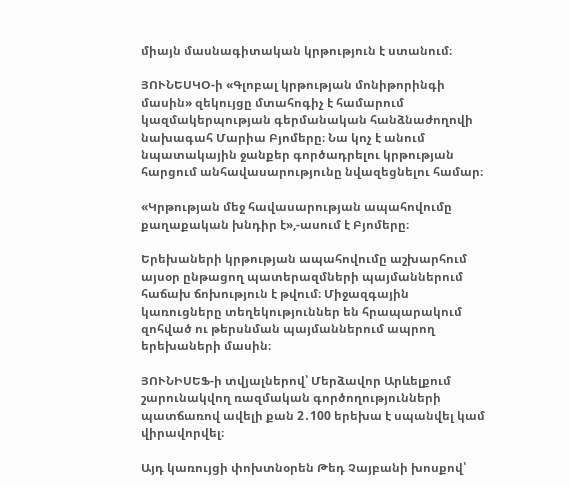միայն մասնագիտական կրթություն է ստանում։

ՅՈՒՆԵՍԿՕ-ի «Գլոբալ կրթության մոնիթորինգի մասին» զեկույցը մտահոգիչ է համարում կազմակերպության գերմանական հանձնաժողովի նախագահ Մարիա Բյոմերը։ Նա կոչ է անում նպատակային ջանքեր գործադրելու կրթության հարցում անհավասարությունը նվազեցնելու համար։

«Կրթության մեջ հավասարության ապահովումը քաղաքական խնդիր է»,-ասում է Բյոմերը։

Երեխաների կրթության ապահովումը աշխարհում այսօր ընթացող պատերազմների պայմաններում հաճախ ճոխություն է թվում։ Միջազգային կառուցները տեղեկություններ են հրապարակում զոհված ու թերսնման պայմաններում ապրող երեխաների մասին։

ՅՈՒՆԻՍԵՖ-ի տվյալներով՝ Մերձավոր Արևելքում շարունակվող ռազմական գործողությունների պատճառով ավելի քան 2․100 երեխա է սպանվել կամ վիրավորվել։

Այդ կառույցի փոխտնօրեն Թեդ Չայբանի խոսքով՝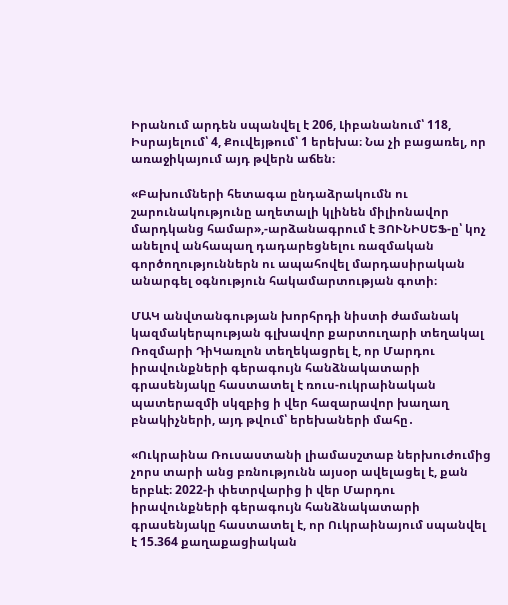Իրանում արդեն սպանվել է 206, Լիբանանում՝ 118, Իսրայելում՝ 4, Քուվեյթում՝ 1 երեխա։ Նա չի բացառել, որ առաջիկայում այդ թվերն աճեն։

«Բախումների հետագա ընդաձրակումն ու շարունակությունը աղետալի կլինեն միլիոնավոր մարդկանց համար»,-արձանագրում է ՅՈՒՆԻՍԵՖ-ը՝ կոչ անելով անհապաղ դադարեցնելու ռազմական գործողություններն ու ապահովել մարդասիրական անարգել օգնություն հակամարտության գոտի։

ՄԱԿ անվտանգության խորհրդի նիստի ժամանակ կազմակերպության գլխավոր քարտուղարի տեղակալ Ռոզմարի ԴիԿառլոն տեղեկացրել է, որ Մարդու իրավունքների գերագույն հանձնակատարի գրասենյակը հաստատել է ռուս-ուկրաինական պատերազմի սկզբից ի վեր հազարավոր խաղաղ բնակիչների, այդ թվում՝ երեխաների մահը․

«Ուկրաինա Ռուսաստանի լիամասշտաբ ներխուժումից չորս տարի անց բռնությունն այսօր ավելացել է, քան երբևէ։ 2022-ի փետրվարից ի վեր Մարդու իրավունքների գերագույն հանձնակատարի գրասենյակը հաստատել է, որ Ուկրաինայում սպանվել է 15.364 քաղաքացիական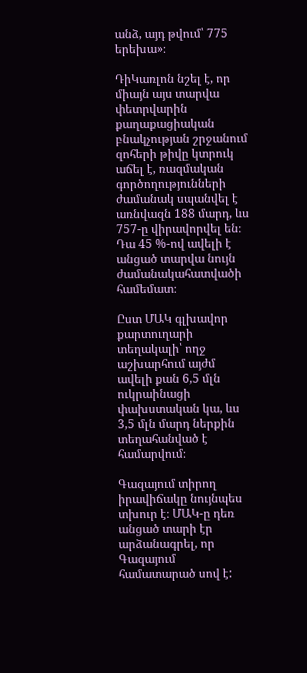անձ, այդ թվում՝ 775 երեխա»։

ԴիԿառլոն նշել է, որ միայն այս տարվա փետրվարին քաղաքացիական բնակչության շրջանում զոհերի թիվը կտրուկ աճել է, ռազմական գործողությունների ժամանակ սպանվել է առնվազն 188 մարդ, ևս 757-ը վիրավորվել են։ Դա 45 %-ով ավելի է անցած տարվա նույն ժամանակահատվածի համեմատ։

Ըստ ՄԱԿ գլխավոր քարտուղարի տեղակալի՝ ողջ աշխարհում այժմ ավելի քան 6,5 մլն ուկրաինացի փախստական կա, ևս 3,5 մլն մարդ ներքին տեղահանված է համարվում։

Գազայում տիրող իրավիճակը նույնպես տխուր է։ ՄԱԿ-ը դեռ անցած տարի էր արձանագրել, որ Գազայում համատարած սով է: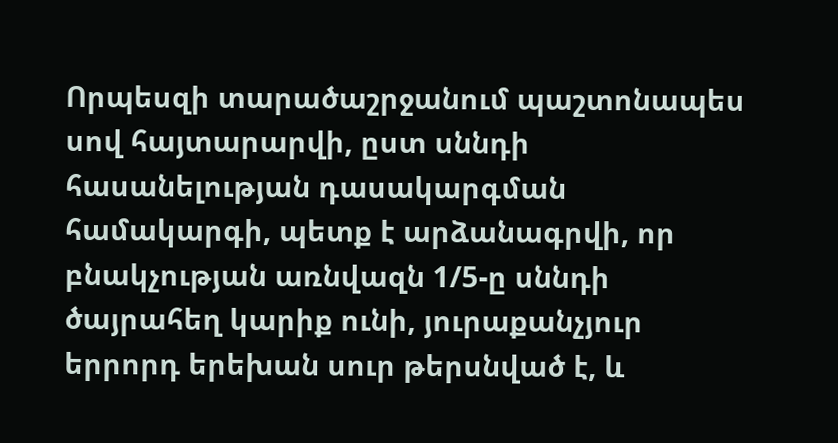Որպեսզի տարածաշրջանում պաշտոնապես սով հայտարարվի, ըստ սննդի հասանելության դասակարգման համակարգի, պետք է արձանագրվի, որ բնակչության առնվազն 1/5-ը սննդի ծայրահեղ կարիք ունի, յուրաքանչյուր երրորդ երեխան սուր թերսնված է, և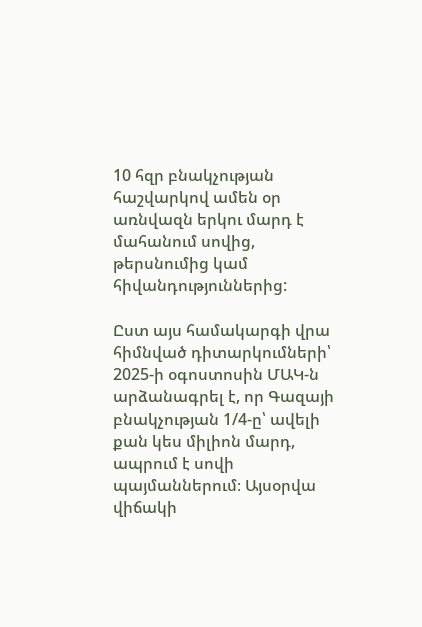10 հզր բնակչության հաշվարկով ամեն օր առնվազն երկու մարդ է մահանում սովից, թերսնումից կամ հիվանդություններից:

Ըստ այս համակարգի վրա հիմնված դիտարկումների՝ 2025-ի օգոստոսին ՄԱԿ-ն արձանագրել է, որ Գազայի բնակչության 1/4-ը՝ ավելի քան կես միլիոն մարդ, ապրում է սովի պայմաններում։ Այսօրվա վիճակի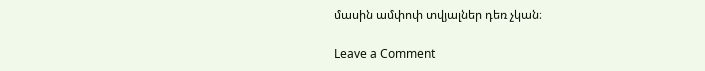մասին ամփոփ տվյալներ դեռ չկան։

Leave a Comment